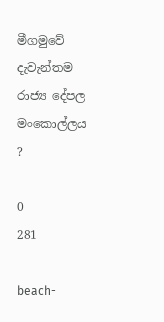මීගමුවේ දැවැන්තම රාජ්‍ය දේපල මංකොල්ලය ?

0
281

beach-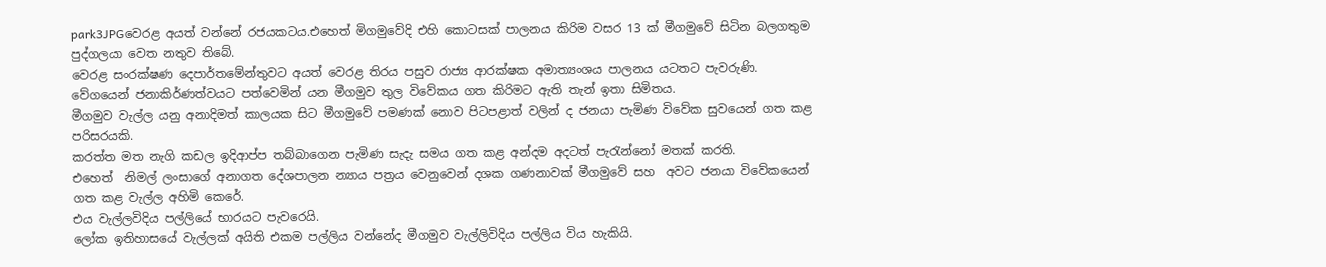park3JPGවෙරළ අයත් වන්නේ රජයකටය.එහෙත් මිගමුවේදි එහි කොටසක් පාලනය කිරිම වසර 13 ක් මීගමුවේ සිටින බලගතුම පුද්ගලයා වෙත නතුව තිබේ.
වෙරළ සංරක්ෂණ දෙපාර්තමේන්තුවට අයත් වෙරළ තිරය පසුව රාජ්‍ය ආරක්ෂක අමාත්‍යංශය පාලනය යටතට පැවරුණි.
වේගයෙන් ජනාකිර්ණත්වයට පත්වෙමින් යන මීගමුව තුල විවේකය ගත කිරිමට ඇති තැන් ඉතා සිමිතය.
මීගමුව වැල්ල යනු අනාදිමත් කාලයක සිට මීගමුවේ පමණක් නොව පිටපළාත් වලින් ද ජනයා පැමිණ විවේක සුවයෙන් ගත කළ පරිසරයකි.
කරත්ත මත නැගි කඩල ඉදිආප්ප තබ්බාගෙන පැමිණ සැදැ සමය ගත කළ අන්දම අදටත් පැරැන්නෝ මතක් කරති.
එහෙත්  නිමල් ලංසාගේ අනාගත දේශපාලන න්‍යාය පත්‍රය වෙනුවෙන් දශක ගණනාවක් මීගමුවේ සහ  අවට ජනයා විවේකයෙන් ගත කළ වැල්ල අහිමි කෙරේ.
එය වැල්ලවිදිය පල්ලියේ භාරයට පැවරෙයි.
ලෝක ඉතිහාසයේ වැල්ලක් අයිති එකම පල්ලිය වන්නේද මීගමුව වැල්ලිවිදිය පල්ලිය විය හැකියි.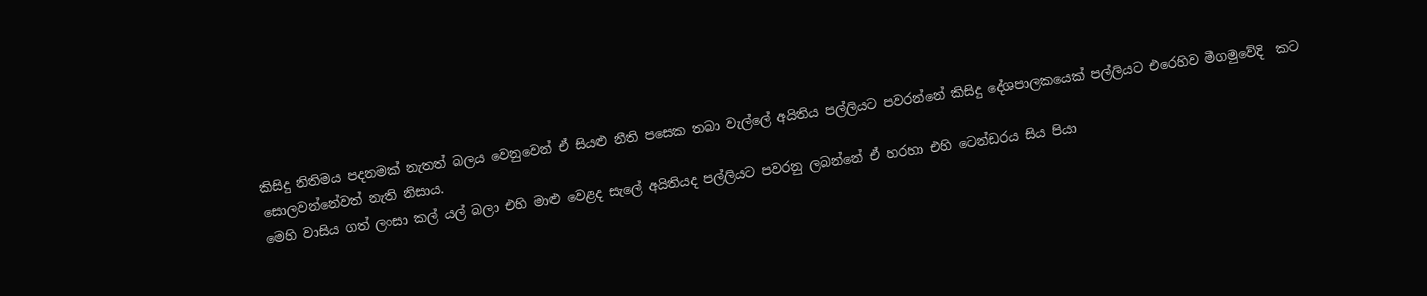කිසිදු නිතිමය පදනමක් නැතත් බලය වෙනුවෙන් ඒ සියළු නීති පසෙක තබා වැල්ලේ අයිතිය පල්ලියට පවරන්නේ කිසිදු දේශපාලකයෙක් පල්ලියට එරෙහිව මීගමුවේදි  කට සොලවන්නේවත් නැති නිසාය.
මෙහි වාසිය ගත් ලංසා කල් යල් බලා එහි මාළු වෙළද සැලේ අයිතියද පල්ලියට පවරනු ලබන්නේ ඒ හරහා එහි ටෙන්ඩරය සිය පියා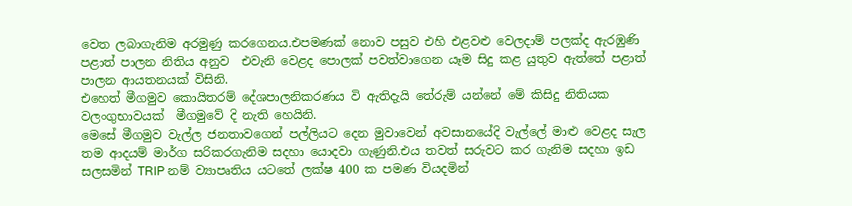වෙත ලබාගැනිම අරමුණු කරගෙනය.එපමණක් නොව පසුව එහි එළවළු වෙලදාම් පලක්ද ඇරඹුණි
පළාත් පාලන නිතිය අනුව  එවැනි වෙළද පොලක් පවත්වාගෙන යෑම සිදු කළ යුතුව ඇත්තේ පළාත් පාලන ආයතනයක් විසිනි.
එහෙත් මීගමුව කොයිතරම් දේශපාලනිකරණය වි ඇතිදැයි තේරුම් යන්නේ මේ කිසිදු නිතියක වලංගුභාවයක්  මීගමුවේ දි නැති හෙයිනි.
මෙසේ මීගමුව වැල්ල ජනතාවගෙන් පල්ලියට දෙන මුවාවෙන් අවසානයේදි වැල්ලේ මාළු වෙළද සැල තම ආදයම් මාර්ග සරිකරගැනිම සදහා යොදවා ගැණුනි.එය තවත් සරුවට කර ගැනිම සදහා ඉඩ සලසමින් TRIP නම් ව්‍යාපෘතිය යටතේ ලක්ෂ 400 ක පමණ වියදමින්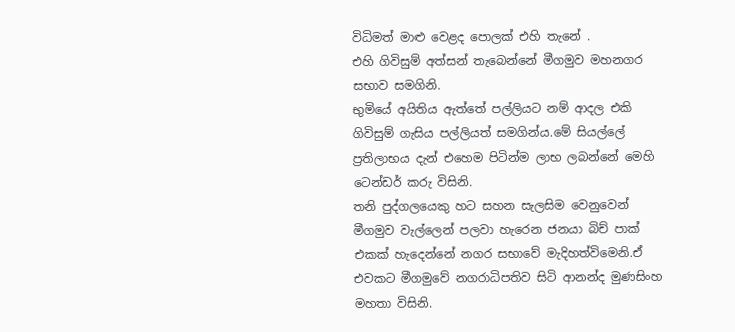විධිමත් මාළු වෙළද පොලක් එහි තැනේ .
එහි ගිවිසුම් අත්සන් තැබෙන්නේ මීගමුව මහනගර සභාව සමගිනි.
භුමියේ අයිතිය ඇත්තේ පල්ලියට නම් ආදල එකි ගිවිසුම් ගැසිය පල්ලියත් සමගින්ය.මේ සියල්ලේ ප්‍රතිලාභය දැන් එහෙම පිටින්ම ලාභ ලබන්නේ මෙහි ටෙන්ඩර් කරු විසිනි.
තනි පුද්ගලයෙකු හට සහන සැලසිම වෙනුවෙන් මීගමුව වැල්ලෙන් පලවා හැරෙන ජනයා බිච් පාක් එකක් හැදෙන්නේ නගර සභාවේ මැදිහත්විමෙනි.ඒ එවකට මීගමුවේ නගරාධිපතිව සිටි ආනන්ද මුණසිංහ මහතා විසිනි.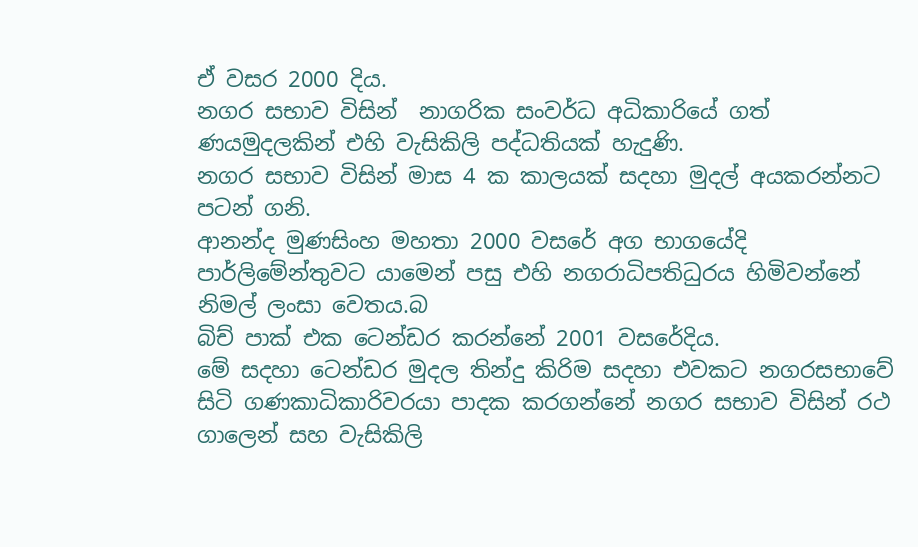ඒ වසර 2000 දිය.
නගර සභාව විසින්  නාගරික සංවර්ධ අධිකාරියේ ගත් ණයමුදලකින් එහි වැසිකිලි පද්ධතියක් හැදුණි.
නගර සභාව විසින් මාස 4 ක කාලයක් සදහා මුදල් අයකරන්නට පටන් ගනි.
ආනන්ද මුණසිංහ මහතා 2000 වසරේ අග භාගයේදි පාර්ලිමේන්තුවට යාමෙන් පසු එහි නගරාධිපතිධුරය හිමිවන්නේ නිමල් ලංසා වෙතය.බ
බිච් පාක් එක ටෙන්ඩර කරන්නේ 2001 වසරේදිය.
මේ සදහා ටෙන්ඩර මුදල තින්දු කිරිම සදහා එවකට නගරසභාවේ සිටි ගණකාධිකාරිවරයා පාදක කරගන්නේ නගර සභාව විසින් රථ ගාලෙන් සහ වැසිකිලි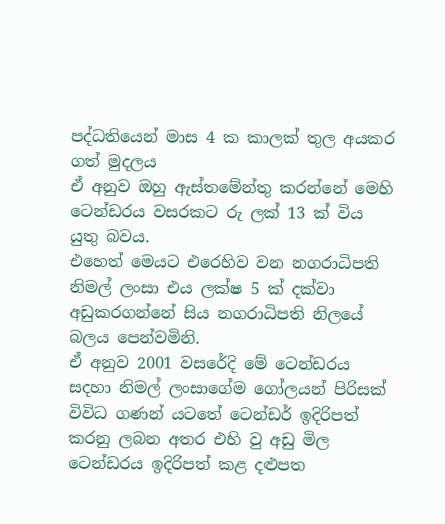පද්ධතියෙන් මාස 4 ක කාලක් තුල අයකර ගත් මුදලය
ඒ අනුව ඔහු ඇස්තමේන්තු කරන්නේ මෙහි ටෙන්ඩරය වසරකට රු ලක් 13 ක් විය යුතු බවය.
එහෙත් මෙයට එරෙහිව වන නගරාධිපති නිමල් ලංසා එය ලක්ෂ 5 ක් දක්වා අඩුකරගන්නේ සිය නගරාධිපති නිලයේ බලය පෙන්වමිනි.
ඒ අනුව 2001 වසරේදි මේ ටෙන්ඩරය සදහා නිමල් ලංසාගේම ගෝලයන් පිරිසක් විවිධ ගණන් යටතේ ටෙන්ඩර් ඉදිරිපත් කරනු ලබන අතර එහි වු අඩු මිල ටෙන්ඩරය ඉදිරිපත් කළ දළුපත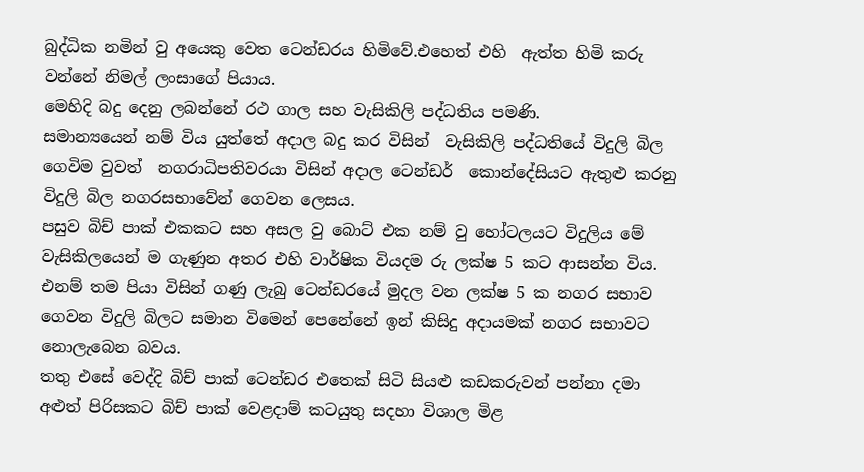බුද්ධික නමින් වු අයෙකු වෙත ටෙන්ඩරය හිමිවේ.එහෙත් එහි  ඇත්ත හිමි කරු වන්නේ නිමල් ලංසාගේ පියාය.
මෙහිදි බදු දෙනු ලබන්නේ රථ ගාල සහ වැසිකිලි පද්ධතිය පමණි.
සමාන්‍යයෙන් නම් විය යුත්තේ අදාල බදු කර විසින්  වැසිකිලි පද්ධතියේ විදුලි බිල ගෙවිම වුවත්  නගරාධිපතිවරයා විසින් අදාල ටෙන්ඩර්  කොන්දේසියට ඇතුළු කරනු විදුලි බිල නගරසභාවේන් ගෙවන ලෙසය.
පසුව බිච් පාක් එකකට සහ අසල වු බොට් එක නම් වු හෝටලයට විදුලිය මේ වැසිකිලයෙන් ම ගැණුන අතර එහි වාර්ෂික වියදම රු ලක්ෂ 5 කට ආසන්න විය.
එනම් තම පියා විසින් ගණු ලැබු ටෙන්ඩරයේ මුදල වන ලක්ෂ 5 ක නගර සභාව ගෙවන විදුලි බිලට සමාන විමෙන් පෙනේනේ ඉන් කිසිදු අදායමක් නගර සභාවට නොලැබෙන බවය.
තතු එසේ වෙද්දි බිච් පාක් ටෙන්ඩර එතෙක් සිටි සියළු කඩකරුවන් පන්නා දමා අළුත් පිරිසකට බිච් පාක් වෙළදාම් කටයුතු සදහා විශාල මිළ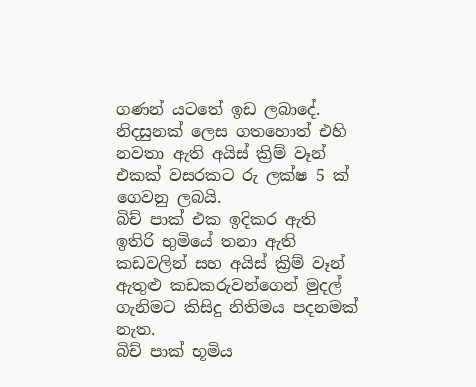ගණන් යටතේ ඉඩ ලබාදේ.
නිදසුනක් ලෙස ගතහොත් එහි නවතා ඇති අයිස් ක්‍රිම් වෑන් එකක් වසරකට රු ලක්ෂ 5 ක් ගෙවනු ලබයි.
බිච් පාක් එක ඉදිකර ඇති ඉතිරි භුමියේ තනා ඇති කඩවලින් සහ අයිස් ක්‍රිම් වෑන් ඇතුළු කඩකරුවන්ගෙන් මුදල් ගැනිමට කිසිදු නිතිමය පදනමක් නැත.
බිච් පාක් භූමිය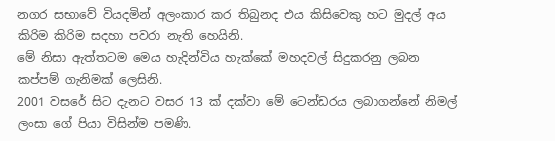නගර සභාවේ වියදමින් අලංකාර කර තිබුනද එය කිසිවෙකු හට මුදල් අය කිරිම කිරිම සදහා පවරා නැති හෙයිනි.
මේ නිසා ඇත්තටම මෙය හැදින්විය හැක්කේ මහදවල් සිදුකරනු ලබන කප්පම් ගැනිමක් ලෙසිනි.
2001 වසරේ සිට දැනට වසර 13 ක් දක්වා මේ ටෙන්ඩරය ලබාගන්නේ නිමල් ලංසා ගේ පියා විසින්ම පමණි.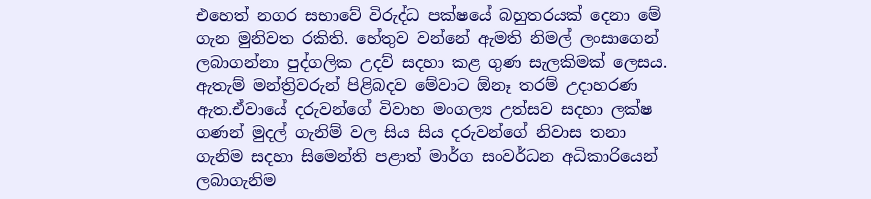එහෙත් නගර සභාවේ විරුද්ධ පක්ෂයේ බහුතරයක් දෙනා මේ ගැන මුනිවත රකිති. හේතුව වන්නේ ඇමති නිමල් ලංසාගෙන් ලබාගන්නා පුද්ගලික උදව් සදහා කළ ගුණ සැලකිමක් ලෙසය. ඇතැම් මන්ත්‍රිවරුන් පිළිබදව මේවාට ඕනෑ තරම් උදාහරණ ඇත.ඒවායේ දරුවන්ගේ විවාහ මංගල්‍ය උත්සව සදහා ලක්ෂ ගණන් මුදල් ගැනිම් වල සිය සිය දරුවන්ගේ නිවාස තනා ගැනිම සදහා සිමෙන්ති පළාත් මාර්ග සංවර්ධන අධිකාරියෙන් ලබාගැනිම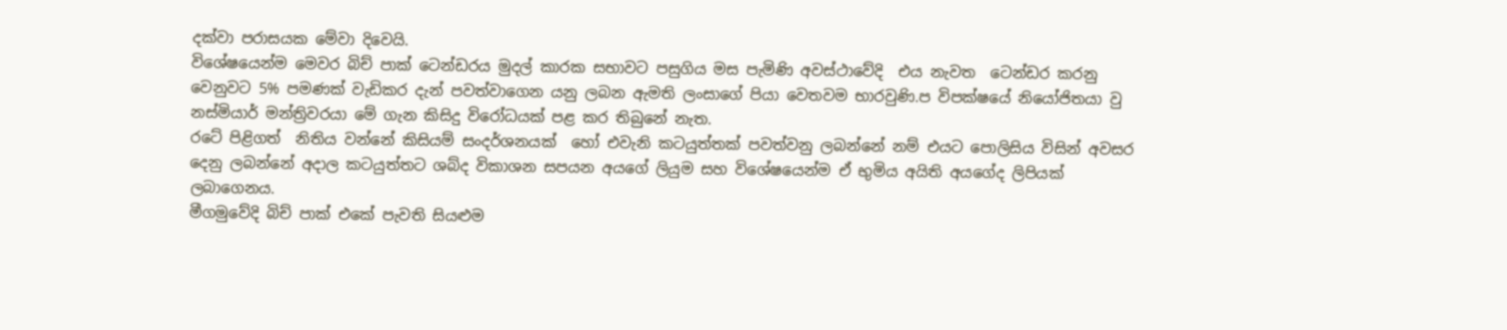දක්වා පරාසයක මේවා දිවෙයි.
විශේෂයෙන්ම මෙවර බිච් පාක් ටෙන්ඩරය මුදල් කාරක සභාවට පසුගිය මස පැමිණි අවස්ථාවේදි  එය නැවත  ටෙන්ඩර කරනු වෙනුවට 5% පමණක් වැඩිකර දැන් පවත්වාගෙන යනු ලබන ඇමති ලංසාගේ පියා වෙතවම භාරවුණි.ප විපක්ෂයේ නියෝජිතයා වු නස්මියාර් මන්ත්‍රිවරයා මේ ගැන කිසිදු විරෝධයක් පළ කර තිබුනේ නැත.
රටේ පිළිගත්  නිතිය වන්නේ කිසියම් සංදර්ශනයක්  හෝ එවැනි කටයුත්තක් පවත්වනු ලබන්නේ නම් එයට පොලිසිය විසින් අවසර දෙනු ලබන්නේ අදාල කටයුත්තට ශබ්ද විකාශන සපයන අයගේ ලියුම සහ විශේෂයෙන්ම ඒ භුමිය අයිති අයගේද ලිපියක් ලබාගෙනය.
මීගමුවේදි බිච් පාක් එකේ පැවති සියළුම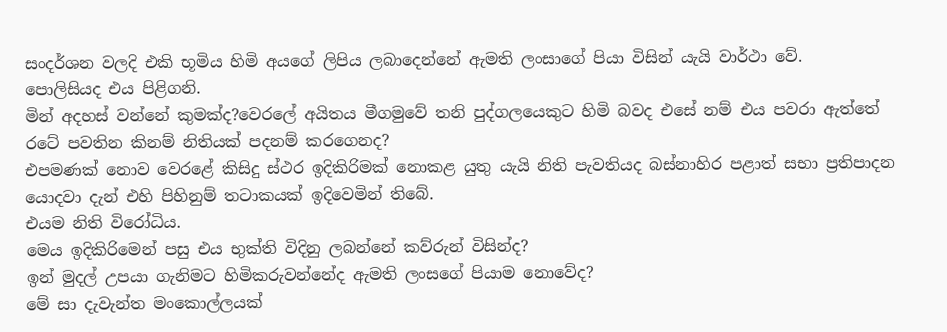සංදර්ශන වලදි එකි භූමිය හිමි අයගේ ලිපිය ලබාදෙන්නේ ඇමති ලංසාගේ පියා විසින් යැයි වාර්ථා වේ.
පොලිසියද එය පිළිගනි.
මින් අදහස් වන්නේ කුමක්ද?වෙරලේ අයිතය මීගමුවේ තනි පුද්ගලයෙකුට හිමි බවද එසේ නම් එය පවරා ඇත්තේ රටේ පවතින කිනම් නිතියක් පදනම් කරගෙනද?
එපමණක් නොව වෙරළේ කිසිදු ස්ථර ඉදිකිරිමක් නොකළ යුතු යැයි නිති පැවතියද බස්නාහිර පළාත් සභා ප්‍රතිපාදන යොදවා දැන් එහි පිහිනුම් තටාකයක් ඉදිවෙමින් තිබේ.
එයම නිති විරෝධිය.
මෙය ඉදිකිරිමෙන් පසු එය භුක්ති විදිනු ලබන්නේ කව්රුන් විසින්ද?
ඉන් මුදල් උපයා ගැනිමට හිමිකරුවන්නේද ඇමති ලංසගේ පියාම නොවේද?
මේ සා දැවැන්ත මංකොල්ලයක්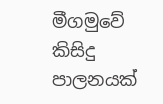මීගමුවේ කිසිදු පාලනයක්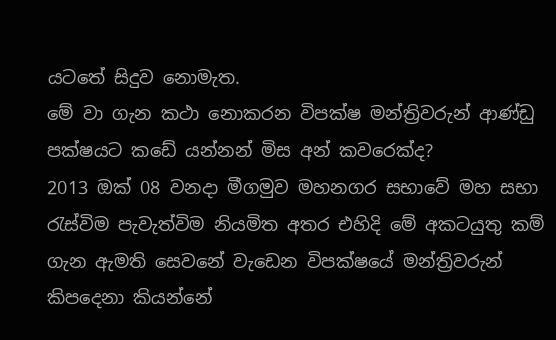යටතේ සිදුව නොමැත.
මේ වා ගැන කථා නොකරන විපක්ෂ මන්ත්‍රිවරුන් ආණ්ඩු පක්ෂයට කඩේ යන්නන් මිස අන් කවරෙක්ද?
2013 ඔක් 08 වනදා මීගමුව මහනගර සභාවේ මහ සභා රැස්විම පැවැත්විම නියමිත අතර එහිදි මේ අකටයුතු කම් ගැන ඇමති සෙවනේ වැඩෙන විපක්ෂයේ මන්ත්‍රිවරුන් කිපදෙනා කියන්නේ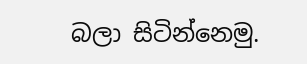බලා සිටින්නෙමු.